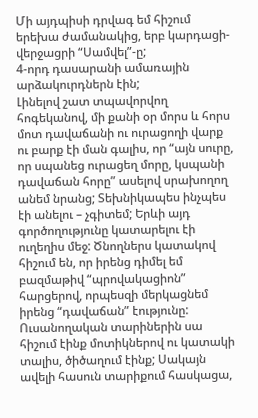Մի այդպիսի դրվագ եմ հիշում երեխա ժամանակից, երբ կարդացի- վերջացրի “Սամվել”-ը;
4-որդ դասարանի ամառային արձակուրդներն էին;
Լինելով շատ տպավորվող հոգեկանով, մի քանի օր մորս և հորս մոտ դավաճանի ու ուրացողի վարք ու բարք էի ման գալիս, որ “այն սուրը, որ սպանեց ուրացեղ մորը, կսպանի դավաճան հորը” ասելով սրախողող անեմ նրանց; Տեխնիկապես ինչպես էի անելու – չգիտեմ; Երևի այդ գործողությունը կատարելու էի ուղեղիս մեջ: Ծնողներս կատակով հիշում են, որ իրենց դիմել եմ բազմաթիվ “պրովակացիոն” հարցերով, որպեսզի մերկացնեմ իրենց “դավաճան” էությունը:
Ուսանողական տարիներին սա հիշում էինք մոտիկներով ու կատակի տալիս, ծիծաղում էինք; Սակայն ավելի հասուն տարիքում հասկացա,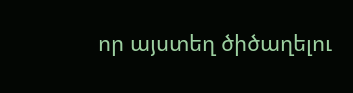որ այստեղ ծիծաղելու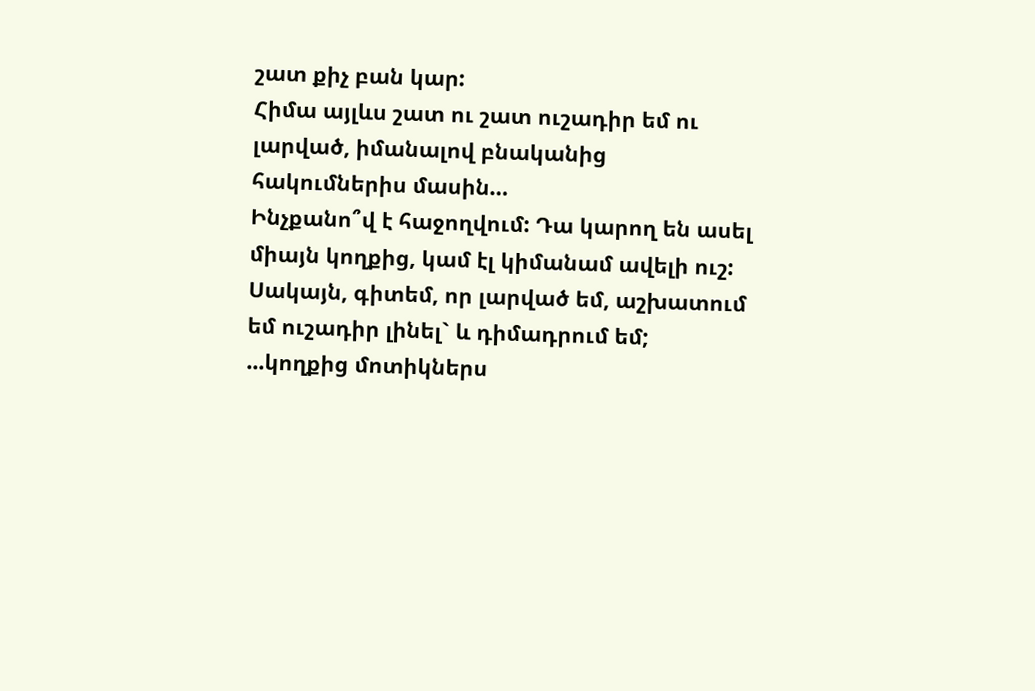շատ քիչ բան կար:
Հիմա այլևս շատ ու շատ ուշադիր եմ ու լարված, իմանալով բնականից հակումներիս մասին…
Ինչքանո՞վ է հաջողվում: Դա կարող են ասել միայն կողքից, կամ էլ կիմանամ ավելի ուշ: Սակայն, գիտեմ, որ լարված եմ, աշխատում եմ ուշադիր լինել` և դիմադրում եմ;
...կողքից մոտիկներս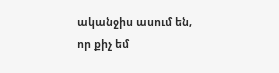ականջիս ասում են, որ քիչ եմ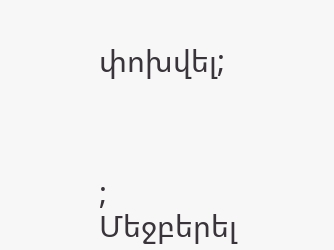փոխվել;



;
Մեջբերել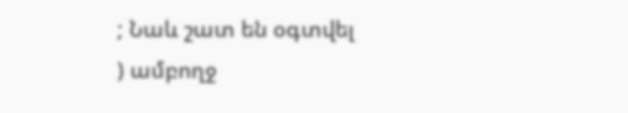; Նաև շատ են օգտվել
) ամբողջ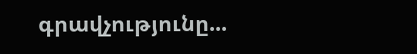գրավչությունը...